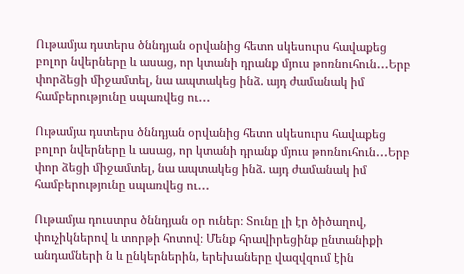Ութամյա դստերս ծննդյան օրվանից հետո սկեսուրս հավաքեց բոլոր նվերները և ասաց, որ կտանի դրանք մյուս թոռնուհուն․․․Երբ փորձեցի միջամտել, նա ապտակեց ինձ. այդ ժամանակ իմ համբերությունը սպառվեց ու․․․

Ութամյա դստերս ծննդյան օրվանից հետո սկեսուրս հավաքեց բոլոր նվերները և ասաց, որ կտանի դրանք մյուս թոռնուհուն․․․Երբ փոր ձեցի միջամտել, նա ապտակեց ինձ. այդ ժամանակ իմ համբերությունը սպառվեց ու․․․

Ութամյա դուստրս ծննդյան օր ուներ։ Տունը լի էր ծիծաղով, փուչիկներով և տորթի հոտով։ Մենք հրավիրեցինք ընտանիքի անդամների ն և ընկերներին, երեխաները վազվզում էին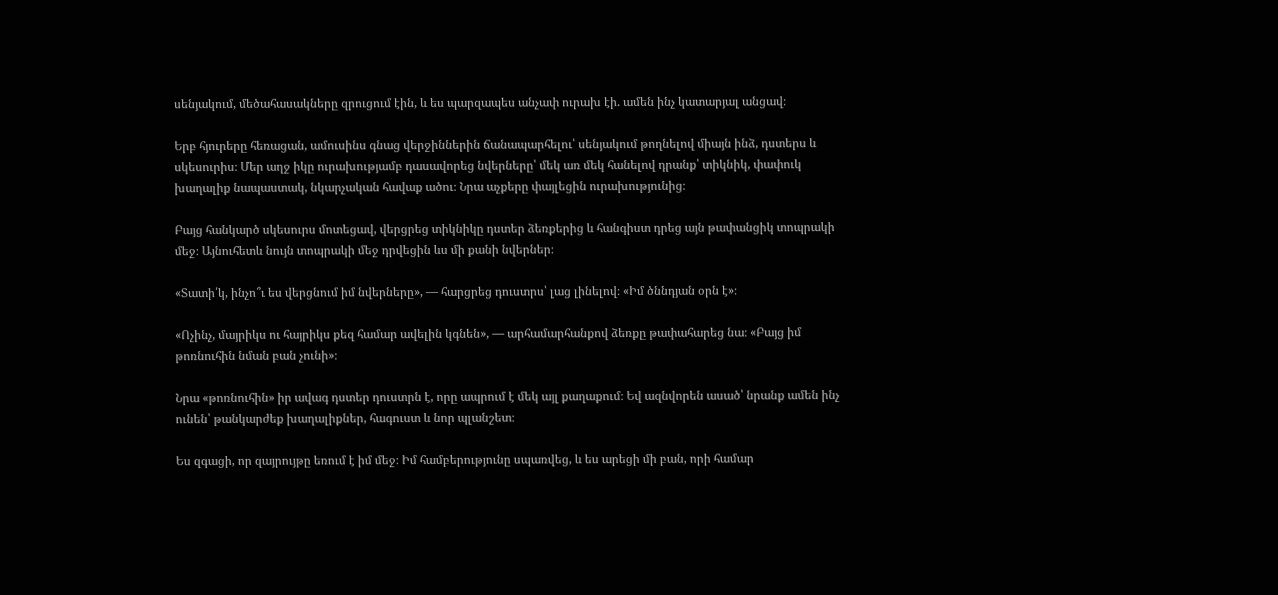սենյակում, մեծահասակները զրուցում էին, և ես պարզապես անչափ ուրախ էի. ամեն ինչ կատարյալ անցավ։

Երբ հյուրերը հեռացան, ամուսինս գնաց վերջիններին ճանապարհելու՝ սենյակում թողնելով միայն ինձ, դստերս և սկեսուրիս։ Մեր աղջ իկը ուրախությամբ դասավորեց նվերները՝ մեկ առ մեկ հանելով դրանք՝ տիկնիկ, փափուկ խաղալիք նապաստակ, նկարչական հավաք ածու։ Նրա աչքերը փայլեցին ուրախությունից։

Բայց հանկարծ սկեսուրս մոտեցավ, վերցրեց տիկնիկը դստեր ձեռքերից և հանգիստ դրեց այն թափանցիկ տոպրակի մեջ։ Այնուհետև նույն տոպրակի մեջ դրվեցին ևս մի քանի նվերներ։

«Տատի՛կ, ինչո՞ւ ես վերցնում իմ նվերները», — հարցրեց դուստրս՝ լաց լինելով։ «Իմ ծննդյան օրն է»։

«Ոչինչ, մայրիկս ու հայրիկս քեզ համար ավելին կգնեն», — արհամարհանքով ձեռքը թափահարեց նա։ «Բայց իմ թոռնուհին նման բան չունի»։

Նրա «թոռնուհին» իր ավագ դստեր դուստրն է, որը ապրում է մեկ այլ քաղաքում։ Եվ ազնվորեն ասած՝ նրանք ամեն ինչ ունեն՝ թանկարժեք խաղալիքներ, հագուստ և նոր պլանշետ։

Ես զգացի, որ զայրույթը եռում է իմ մեջ։ Իմ համբերությունը սպառվեց, և ես արեցի մի բան, որի համար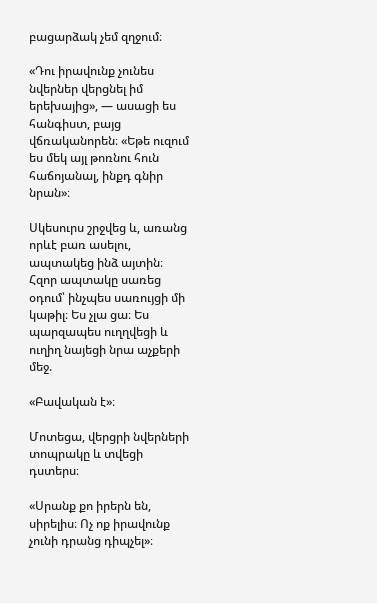բացարձակ չեմ զղջում։

«Դու իրավունք չունես նվերներ վերցնել իմ երեխայից», — ասացի ես հանգիստ, բայց վճռականորեն։ «Եթե ուզում ես մեկ այլ թոռնու հուն հաճոյանալ, ինքդ գնիր նրան»։

Սկեսուրս շրջվեց և, առանց որևէ բառ ասելու, ապտակեց ինձ այտին։ Հզոր ապտակը սառեց օդում՝ ինչպես սառույցի մի կաթիլ։ Ես չլա ցա։ Ես պարզապես ուղղվեցի և ուղիղ նայեցի նրա աչքերի մեջ.

«Բավական է»։

Մոտեցա, վերցրի նվերների տոպրակը և տվեցի դստերս։

«Սրանք քո իրերն են, սիրելիս։ Ոչ ոք իրավունք չունի դրանց դիպչել»։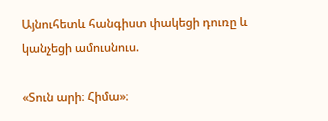Այնուհետև հանգիստ փակեցի դուռը և կանչեցի ամուսնուս.

«Տուն արի։ Հիմա»։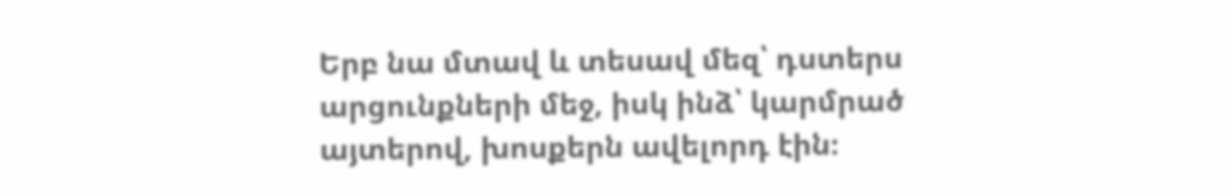Երբ նա մտավ և տեսավ մեզ՝ դստերս արցունքների մեջ, իսկ ինձ՝ կարմրած այտերով, խոսքերն ավելորդ էին։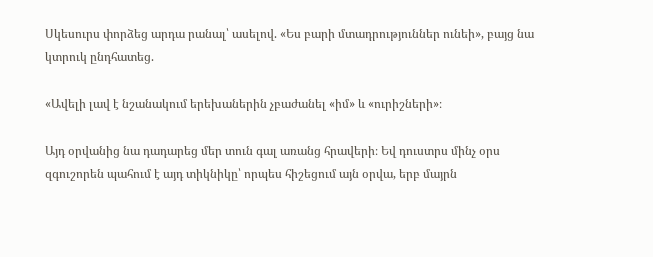Սկեսուրս փորձեց արդա րանալ՝ ասելով. «Ես բարի մտադրություններ ունեի», բայց նա կտրուկ ընդհատեց.

«Ավելի լավ է նշանակում երեխաներին չբաժանել «իմ» և «ուրիշների»։

Այդ օրվանից նա դադարեց մեր տուն գալ առանց հրավերի։ Եվ դուստրս մինչ օրս զգուշորեն պահում է այդ տիկնիկը՝ որպես հիշեցում այն օրվա, երբ մայրն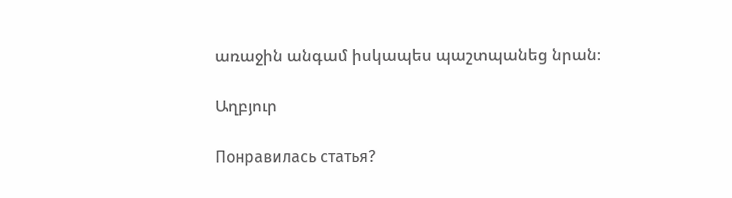առաջին անգամ իսկապես պաշտպանեց նրան։

Աղբյուր

Понравилась статья?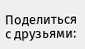Поделиться с друзьями: